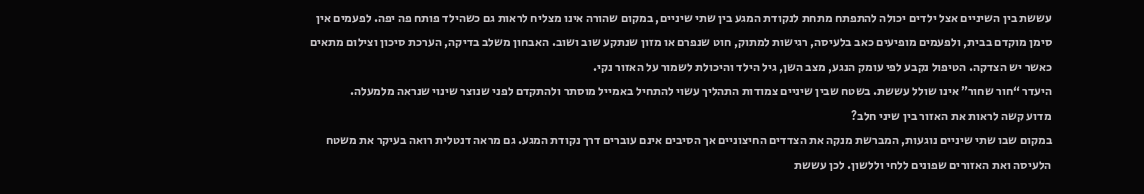עששת בין השיניים אצל ילדים יכולה להתפתח מתחת לנקודת המגע בין שתי שיניים, במקום שהורה אינו מצליח לראות גם כשהילד פותח פה יפה. לפעמים אין סימן מוקדם בבית, ולפעמים מופיעים כאב בלעיסה, רגישות למתוק, חוט שנפרם או מזון שנתקע שוב ושוב. האבחון משלב בדיקה, הערכת סיכון וצילום מתאים כאשר יש הצדקה. הטיפול נקבע לפי עומק הנגע, מצב השן, גיל הילד והיכולת לשמור על האזור נקי.
היעדר “חור שחור” אינו שולל עששת. בשטח שבין שיניים צמודות התהליך עשוי להתחיל באמייל מוסתר ולהתקדם לפני שנוצר שינוי שנראה מלמעלה.
מדוע קשה לראות את האזור בין שיני חלב?
במקום שבו שתי שיניים נוגעות, המברשת מנקה את הצדדים החיצוניים אך הסיבים אינם עוברים דרך נקודת המגע. גם מראה דנטלית רואה בעיקר את משטח הלעיסה ואת האזורים שפונים ללחי וללשון. לכן עששת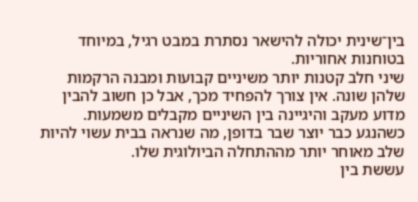בין־שינית יכולה להישאר נסתרת במבט רגיל, במיוחד בטוחנות אחוריות.
שיני חלב קטנות יותר משיניים קבועות ומבנה הרקמות שלהן שונה. אין צורך להפחיד מכך, אבל כן חשוב להבין מדוע מעקב והיגיינה בין השיניים מקבלים משמעות. כשהנגע כבר יוצר שבר בדופן, מה שנראה בבית עשוי להיות שלב מאוחר יותר מההתחלה הביולוגית שלו.
עששת בין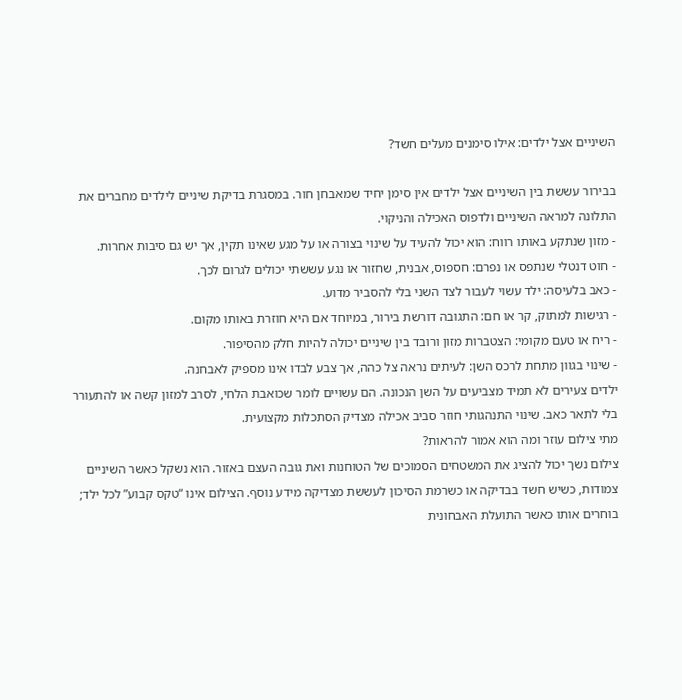השיניים אצל ילדים: אילו סימנים מעלים חשד?

בבירור עששת בין השיניים אצל ילדים אין סימן יחיד שמאבחן חור. במסגרת בדיקת שיניים לילדים מחברים את התלונה למראה השיניים ולדפוס האכילה והניקוי.
- מזון שנתקע באותו רווח: הוא יכול להעיד על שינוי בצורה או על מגע שאינו תקין, אך יש גם סיבות אחרות.
- חוט דנטלי שנתפס או נפרם: חספוס, אבנית, שחזור או נגע עששתי יכולים לגרום לכך.
- כאב בלעיסה: ילד עשוי לעבור לצד השני בלי להסביר מדוע.
- רגישות למתוק, קר או חם: התגובה דורשת בירור, במיוחד אם היא חוזרת באותו מקום.
- ריח או טעם מקומי: הצטברות מזון ורובד בין שיניים יכולה להיות חלק מהסיפור.
- שינוי בגוון מתחת לרכס השן: לעיתים נראה צל כהה, אך צבע לבדו אינו מספיק לאבחנה.
ילדים צעירים לא תמיד מצביעים על השן הנכונה. הם עשויים לומר שכואבת הלחי, לסרב למזון קשה או להתעורר בלי לתאר כאב. שינוי התנהגותי חוזר סביב אכילה מצדיק הסתכלות מקצועית.
מתי צילום עוזר ומה הוא אמור להראות?
צילום נשך יכול להציג את המשטחים הסמוכים של הטוחנות ואת גובה העצם באזור. הוא נשקל כאשר השיניים צמודות, כשיש חשד בבדיקה או כשרמת הסיכון לעששת מצדיקה מידע נוסף. הצילום אינו “טקס קבוע” לכל ילד; בוחרים אותו כאשר התועלת האבחונית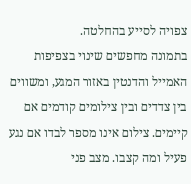צפויה לסייע בהחלטה.
בתמונה מחפשים שינוי בצפיפות האמייל והדנטין באזור המגע, ומשווים בין צדדים ובין צילומים קודמים אם קיימים. צילום אינו מספר לבדו אם נגע פעיל ומה קצבו. מצב פני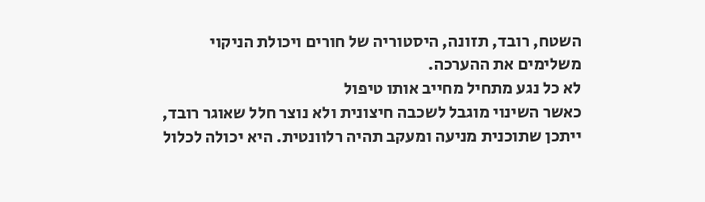השטח, רובד, תזונה, היסטוריה של חורים ויכולת הניקוי משלימים את ההערכה.
לא כל נגע מתחיל מחייב אותו טיפול
כאשר השינוי מוגבל לשכבה חיצונית ולא נוצר חלל שאוגר רובד, ייתכן שתוכנית מניעה ומעקב תהיה רלוונטית. היא יכולה לכלול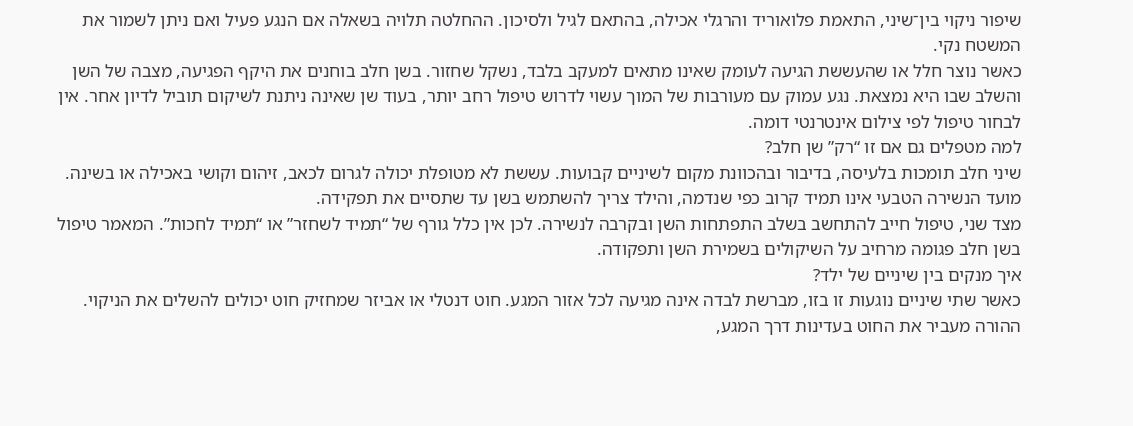שיפור ניקוי בין־שיני, התאמת פלואוריד והרגלי אכילה, בהתאם לגיל ולסיכון. ההחלטה תלויה בשאלה אם הנגע פעיל ואם ניתן לשמור את המשטח נקי.
כאשר נוצר חלל או שהעששת הגיעה לעומק שאינו מתאים למעקב בלבד, נשקל שחזור. בשן חלב בוחנים את היקף הפגיעה, מצבה של השן והשלב שבו היא נמצאת. נגע עמוק עם מעורבות של המוך עשוי לדרוש טיפול רחב יותר, בעוד שן שאינה ניתנת לשיקום תוביל לדיון אחר. אין לבחור טיפול לפי צילום אינטרנטי דומה.
למה מטפלים גם אם זו “רק” שן חלב?
שיני חלב תומכות בלעיסה, בדיבור ובהכוונת מקום לשיניים קבועות. עששת לא מטופלת יכולה לגרום לכאב, זיהום וקושי באכילה או בשינה. מועד הנשירה הטבעי אינו תמיד קרוב כפי שנדמה, והילד צריך להשתמש בשן עד שתסיים את תפקידה.
מצד שני, טיפול חייב להתחשב בשלב התפתחות השן ובקרבה לנשירה. לכן אין כלל גורף של “תמיד לשחזר” או “תמיד לחכות”. המאמר טיפול בשן חלב פגומה מרחיב על השיקולים בשמירת השן ותפקודה.
איך מנקים בין שיניים של ילד?
כאשר שתי שיניים נוגעות זו בזו, מברשת לבדה אינה מגיעה לכל אזור המגע. חוט דנטלי או אביזר שמחזיק חוט יכולים להשלים את הניקוי. ההורה מעביר את החוט בעדינות דרך המגע,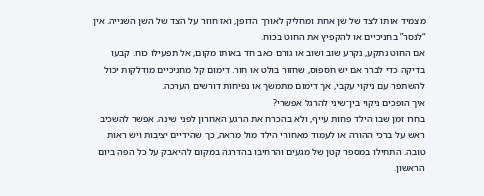מצמיד אותו לצד של שן אחת ומחליק לאורך הדופן, ואז חוזר על הצד של השן השנייה. אין “לנסר” בחניכיים או להקפיץ את החוט בכוח.
אם החוט נתקע, נקרע שוב ושוב או גורם כאב חד באותו מקום, אל תפעילו כוח. קבעו בדיקה כדי לברר אם יש חספוס, שחזור בולט או חור. דימום קל מחניכיים מודלקות יכול להשתפר עם ניקוי עקבי, אך דימום מתמשך או נפיחות דורשים הערכה.
איך הופכים ניקוי בין־שיני להרגל אפשרי?
בחרו זמן שבו הילד פחות עייף, ולא בהכרח את הרגע האחרון לפני שינה. אפשר להשכיב ראש על ברכי ההורה או לעמוד מאחורי הילד מול מראה, כך שהידיים יציבות ויש ראות טובה. התחילו במספר קטן של מגעים והרחיבו בהדרגה במקום להיאבק על כל הפה ביום הראשון.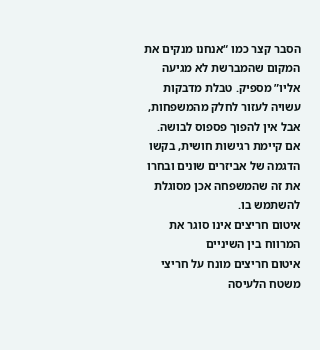הסבר קצר כמו “אנחנו מנקים את המקום שהמברשת לא מגיעה אליו” מספיק. טבלת מדבקות עשויה לעזור לחלק מהמשפחות, אבל אין להפוך פספוס לבושה. אם קיימת רגישות חושית, בקשו הדגמה של אביזרים שונים ובחרו את זה שהמשפחה אכן מסוגלת להשתמש בו.
איטום חריצים אינו סוגר את המרווח בין השיניים
איטום חריצים מונח על חריצי משטח הלעיסה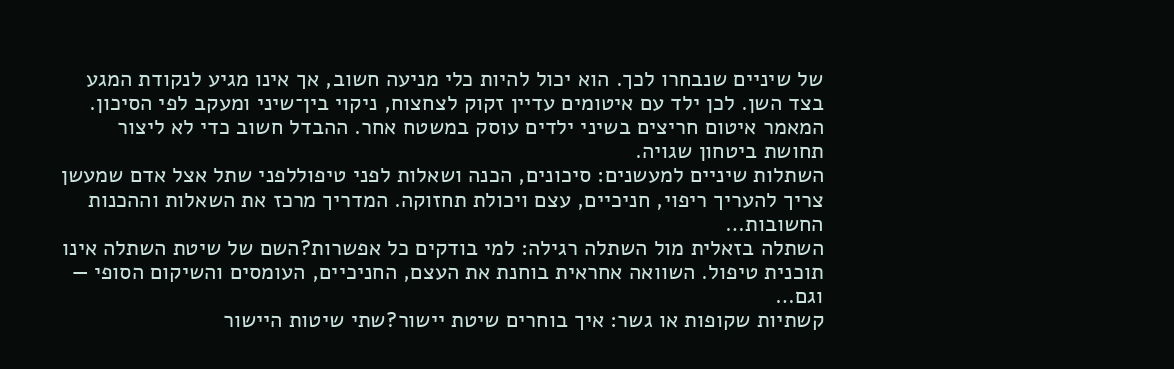של שיניים שנבחרו לכך. הוא יכול להיות כלי מניעה חשוב, אך אינו מגיע לנקודת המגע בצד השן. לכן ילד עם איטומים עדיין זקוק לצחצוח, ניקוי בין־שיני ומעקב לפי הסיכון.
המאמר איטום חריצים בשיני ילדים עוסק במשטח אחר. ההבדל חשוב כדי לא ליצור תחושת ביטחון שגויה.
השתלות שיניים למעשנים: סיכונים, הכנה ושאלות לפני טיפוללפני שתל אצל אדם שמעשן צריך להעריך ריפוי, חניכיים, עצם ויכולת תחזוקה. המדריך מרכז את השאלות וההכנות החשובות…
השתלה בזאלית מול השתלה רגילה: למי בודקים כל אפשרות?השם של שיטת השתלה אינו תוכנית טיפול. השוואה אחראית בוחנת את העצם, החניכיים, העומסים והשיקום הסופי — וגם…
קשתיות שקופות או גשר: איך בוחרים שיטת יישור?שתי שיטות היישור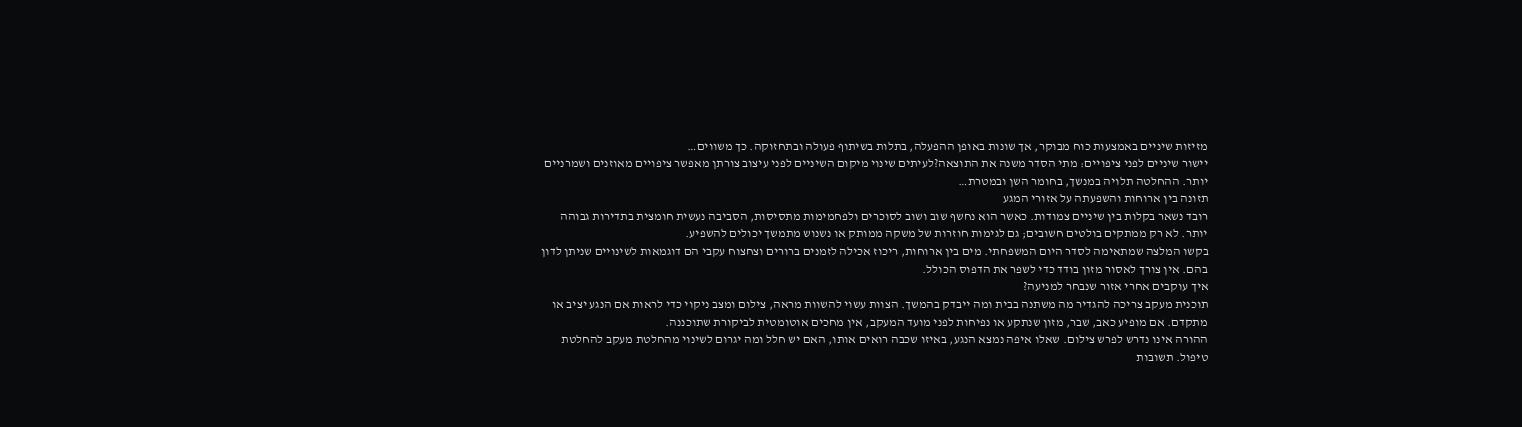מזיזות שיניים באמצעות כוח מבוקר, אך שונות באופן ההפעלה, בתלות בשיתוף פעולה ובתחזוקה. כך משווים…
יישור שיניים לפני ציפויים: מתי הסדר משנה את התוצאה?לעיתים שינוי מיקום השיניים לפני עיצוב צורתן מאפשר ציפויים מאוזנים ושמרניים יותר. ההחלטה תלויה במנשך, בחומר השן ובמטרת…
תזונה בין ארוחות והשפעתה על אזורי המגע
רובד נשאר בקלות בין שיניים צמודות. כאשר הוא נחשף שוב ושוב לסוכרים ולפחמימות מתסיסות, הסביבה נעשית חומצית בתדירות גבוהה יותר. לא רק ממתקים בולטים חשובים; גם לגימות חוזרות של משקה ממותק או נשנוש מתמשך יכולים להשפיע.
בקשו המלצה שמתאימה לסדר היום המשפחתי. מים בין ארוחות, ריכוז אכילה לזמנים ברורים וצחצוח עקבי הם דוגמאות לשינויים שניתן לדון בהם. אין צורך לאסור מזון בודד כדי לשפר את הדפוס הכולל.
איך עוקבים אחרי אזור שנבחר למניעה?
תוכנית מעקב צריכה להגדיר מה משתנה בבית ומה ייבדק בהמשך. הצוות עשוי להשוות מראה, צילום ומצב ניקוי כדי לראות אם הנגע יציב או מתקדם. אם מופיע כאב, שבר, מזון שנתקע או נפיחות לפני מועד המעקב, אין מחכים אוטומטית לביקורת שתוכננה.
ההורה אינו נדרש לפרש צילום. שאלו איפה נמצא הנגע, באיזו שכבה רואים אותו, האם יש חלל ומה יגרום לשינוי מהחלטת מעקב להחלטת טיפול. תשובות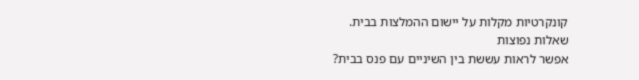קונקרטיות מקלות על יישום ההמלצות בבית.
שאלות נפוצות
אפשר לראות עששת בין השיניים עם פנס בבית?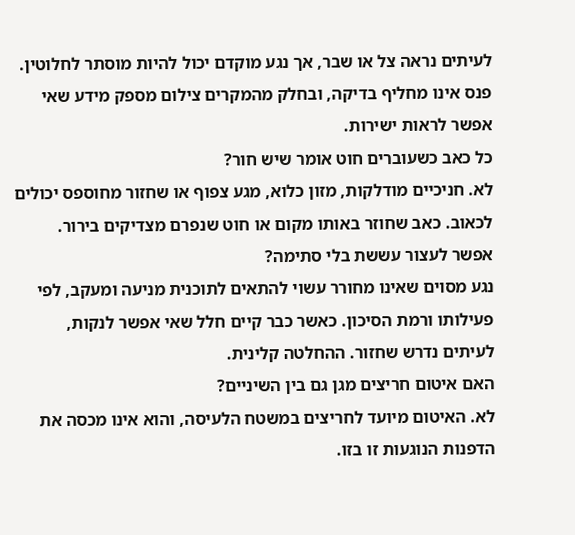לעיתים נראה צל או שבר, אך נגע מוקדם יכול להיות מוסתר לחלוטין. פנס אינו מחליף בדיקה, ובחלק מהמקרים צילום מספק מידע שאי אפשר לראות ישירות.
כל כאב כשעוברים חוט אומר שיש חור?
לא. חניכיים מודלקות, מזון כלוא, מגע צפוף או שחזור מחוספס יכולים לכאוב. כאב שחוזר באותו מקום או חוט שנפרם מצדיקים בירור.
אפשר לעצור עששת בלי סתימה?
נגע מסוים שאינו מחורר עשוי להתאים לתוכנית מניעה ומעקב, לפי פעילותו ורמת הסיכון. כאשר כבר קיים חלל שאי אפשר לנקות, לעיתים נדרש שחזור. ההחלטה קלינית.
האם איטום חריצים מגן גם בין השיניים?
לא. האיטום מיועד לחריצים במשטח הלעיסה, והוא אינו מכסה את הדפנות הנוגעות זו בזו.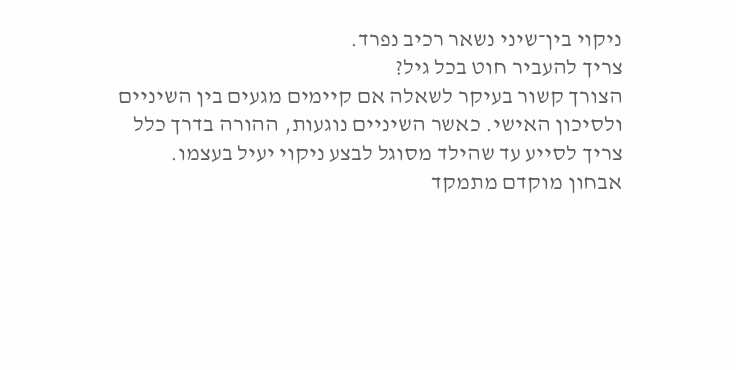ניקוי בין־שיני נשאר רכיב נפרד.
צריך להעביר חוט בכל גיל?
הצורך קשור בעיקר לשאלה אם קיימים מגעים בין השיניים ולסיכון האישי. כאשר השיניים נוגעות, ההורה בדרך כלל צריך לסייע עד שהילד מסוגל לבצע ניקוי יעיל בעצמו.
אבחון מוקדם מתמקד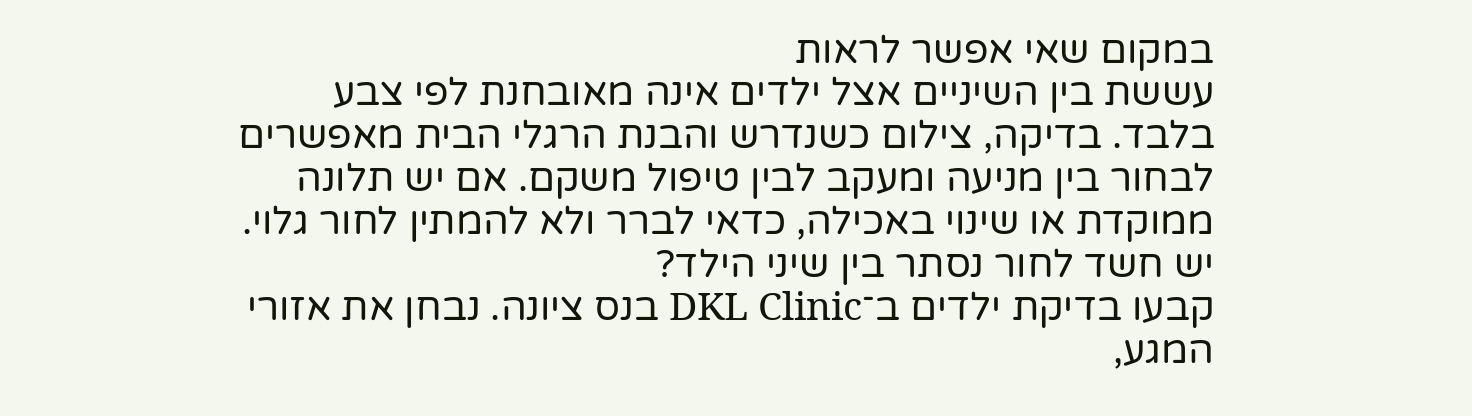במקום שאי אפשר לראות
עששת בין השיניים אצל ילדים אינה מאובחנת לפי צבע בלבד. בדיקה, צילום כשנדרש והבנת הרגלי הבית מאפשרים לבחור בין מניעה ומעקב לבין טיפול משקם. אם יש תלונה ממוקדת או שינוי באכילה, כדאי לברר ולא להמתין לחור גלוי.
יש חשד לחור נסתר בין שיני הילד?
קבעו בדיקת ילדים ב־DKL Clinic בנס ציונה. נבחן את אזורי המגע,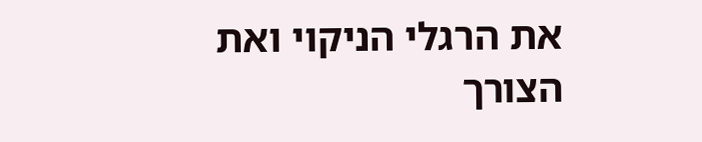את הרגלי הניקוי ואת הצורך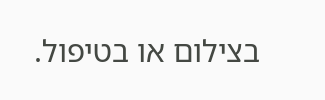בצילום או בטיפול.